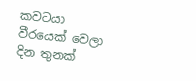කවටයා වීරයෙක් වෙලා දින තුනක්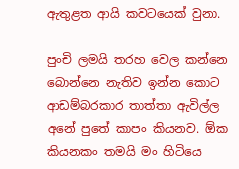ඇතුළත ආයි කවටයෙක් වුනා.

පුංචි ලමයි තරහ වෙල කන්නෙ බොන්නෙ නැතිව ඉන්න කොට ආඩම්බරකාර තාත්තා ඇවිල්ල අනේ පුතේ කාපං කියනව. ඕක කියනකං තමයි මං හිටියෙ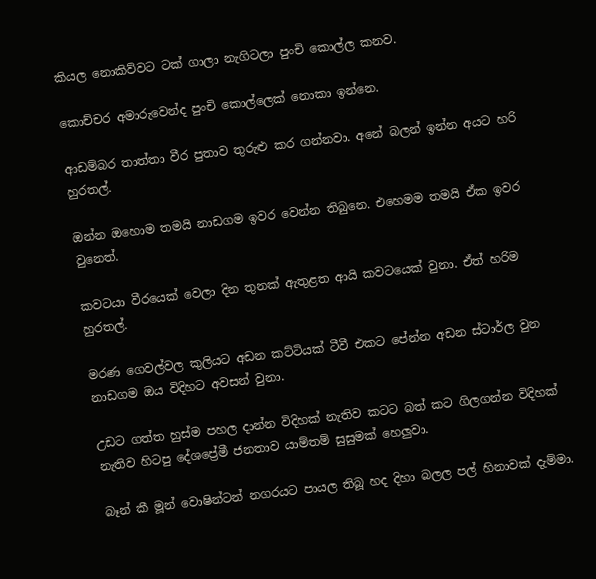කියල නොකිව්වට ටක් ගාලා නැගිටලා පුංචි කොල්ල කනව.

කොච්චර අමාරුවෙන්ද පුංචි කොල්ලෙක් නොකා ඉන්නෙ.

ආඩම්බර තාත්තා වීර පුතාව තුරුළු කර ගන්නවා. අනේ බලන් ඉන්න අයට හරි හුරතල්.

ඔන්න ඔහොම තමයි නාඩගම ඉවර වෙන්න තිබුනෙ. එහෙමම තමයි ඒක ඉවර වුනෙත්.

කවටයා වීරයෙක් වෙලා දින තුනක් ඇතුළත ආයි කවටයෙක් වුනා. ඒත් හරිම හුරතල්.

මරණ ගෙවල්වල කුලියට අඩන කට්ටියක් ටීවී එකට පේන්න අඩන ස්ටාර්ල වුන නාඩගම ඔය විදිහට අවසන් වුනා.

උඩට ගත්ත හුස්ම පහල දාන්න විදිහක් නැතිව කටට බත් කට ගිලගන්න විදිහක් නැතිව හිටපු දේශප්‍රේමී ජනතාව යාම්තම් සුසුමක් හෙලුවා.

බෑන් කී මූන් වොෂින්ටන් නගරයට පායල තිබූ හද දිහා බලල පල් හිනාවක් දැම්මා.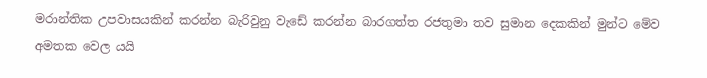මරාන්තික උපවාසයකින් කරන්න බැරිවුනු වැඩේ කරන්න බාරගත්ත රජතුමා තව සුමාන දෙකකින් මුන්ට මේව අමතක වෙල යයි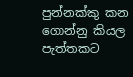පුන්නක්කු කන ගොන්නු කියල පැත්තකට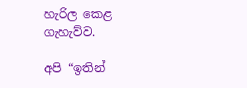හැරිල කෙළ ගැහැව්ව.

අපි “ඉතින්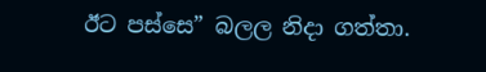ඊට පස්සෙ” බලල නිදා ගත්තා.